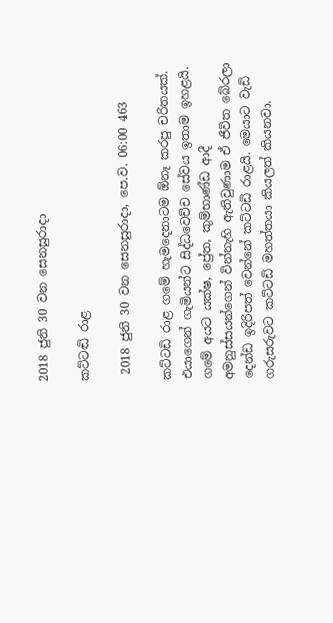2018 ජුනි 30 වන සෙනසුරාදා

කට්ටඬි රාළ

 2018 ජුනි 30 වන සෙනසුරාදා, පෙ.ව. 06:00 463

කට්ටඩි රාළ ගමේ හැමදෙනාටම ඕනෑ කරපු චරිතයක්. එයාගෙන් ගැමියන්ට සිද්ධවෙච්ච සේවය ඉතාම ඉහළයි. ගමේ අයට යක්ෂ, ප්‍රේත, කුම්භාණ්ඩ ආදී අමනුස්සයන්ගෙන් වින්නැහි ඇතිවුණාම ඒ ජීවිත බේරලා දෙන්ඩ ඉදිරිපත් වෙන්නේ කට්ටඩි රාළයි. මෙයාට වැඩි ගරුසරුවට කට්ටඩි මහත්තයා කියලත් කියනවා.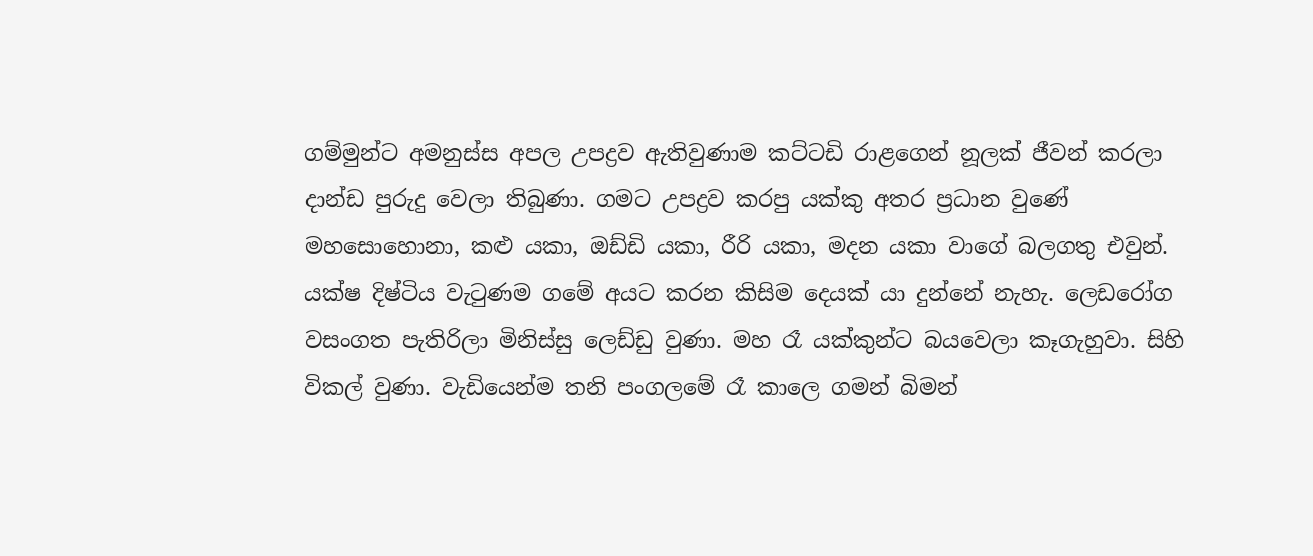ගම්මුන්ට අමනුස්ස අපල උපද්‍රව ඇතිවුණාම කට්ටඩි රාළගෙන් නූලක් ජීවන් කරලා දාන්ඩ පුරුදු වෙලා තිබුණා. ගමට උපද්‍රව කරපු යක්කු අතර ප්‍රධාන වුණේ මහසොහොනා, කළු යකා, ඔඩ්ඩි යකා, රීරි යකා, මදන යකා වාගේ බලගතු එවුන්. යක්ෂ දිෂ්ටිය වැටුණම ගමේ අයට කරන කිසිම දෙයක් යා දුන්නේ නැහැ. ලෙඩරෝග වසංගත පැතිරිලා මිනිස්සු ලෙඩ්ඩු වුණා. මහ රෑ යක්කුන්ට බයවෙලා කෑගැහුවා. සිහි විකල් වුණා. වැඩියෙන්ම තනි පංගලමේ රෑ කාලෙ ගමන් බිමන්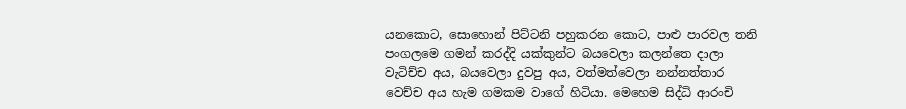යනකොට, සොහොන් පිට්ටනි පහුකරන කොට, පාළු පාරවල තනි පංගලමෙ ගමන් කරද්දි යක්කුන්ට බයවෙලා කලන්තෙ දාලා වැටිච්ච අය, බයවෙලා දුවපු අය, වත්මත්වෙලා නන්නත්තාර වෙච්ච අය හැම ගමකම වාගේ හිටියා. මෙහෙම සිද්ධි ආරංචි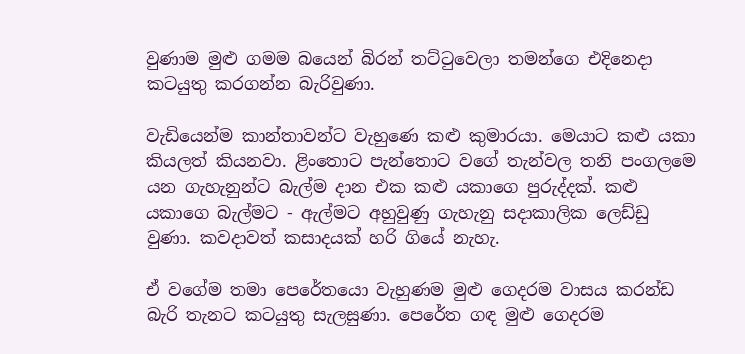වුණාම මුළු ගමම බයෙන් බිරන් තට්ටුවෙලා තමන්ගෙ එදිනෙදා කටයුතු කරගන්න බැරිවුණා.

වැඩියෙන්ම කාන්තාවන්ට වැහුණෙ කළු කුමාරයා. මෙයාට කළු යකා කියලත් කියනවා. ළිංතොට පැන්තොට වගේ තැන්වල තනි පංගලමෙ යන ගැහැනුන්ට බැල්ම දාන එක කළු යකාගෙ පුරුද්දක්. කළු යකාගෙ බැල්මට - ඇල්මට අහුවුණු ගැහැනු සදාකාලික ලෙඩ්ඩු වුණා. කවදාවත් කසාදයක් හරි ගියේ නැහැ.

ඒ වගේම තමා පෙරේතයො වැහුණම මුළු ගෙදරම වාසය කරන්ඩ බැරි තැනට කටයුතු සැලසුණා. පෙරේත ගඳ මුළු ගෙදරම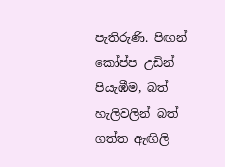පැතිරුණි. පිඟන් කෝප්ප උඩින් පියැඹීම, බත් හැලිවලින් බත් ගත්ත ඇඟිලි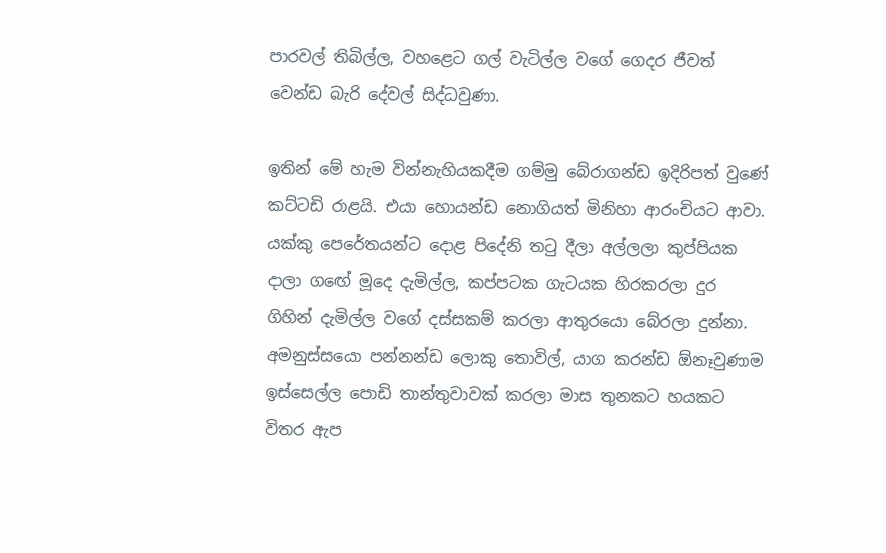පාරවල් තිබිල්ල, වහළෙට ගල් වැටිල්ල වගේ ගෙදර ජීවත් වෙන්ඩ බැරි දේවල් සිද්ධවුණා.

ඉතින් මේ හැම වින්නැහියකදීම ගම්මු බේරාගන්ඩ ඉදිරිපත් වුණේ කට්ටඩි රාළයි. එයා හොයන්ඩ නොගියත් මිනිහා ආරංචියට ආවා. යක්කු පෙරේතයන්ට දොළ පිදේනි තටු දීලා අල්ලලා කුප්පියක දාලා ගඟේ මූදෙ දැමිල්ල, කප්පටක ගැටයක හිරකරලා දුර ගිහින් දැමිල්ල වගේ දස්සකම් කරලා ආතුරයො බේරලා දුන්නා. අමනුස්සයො පන්නන්ඩ ලොකු තොවිල්, යාග කරන්ඩ ඕනෑවුණාම ඉස්සෙල්ල පොඩි තාන්තුවාවක් කරලා මාස තුනකට හයකට විතර ඇප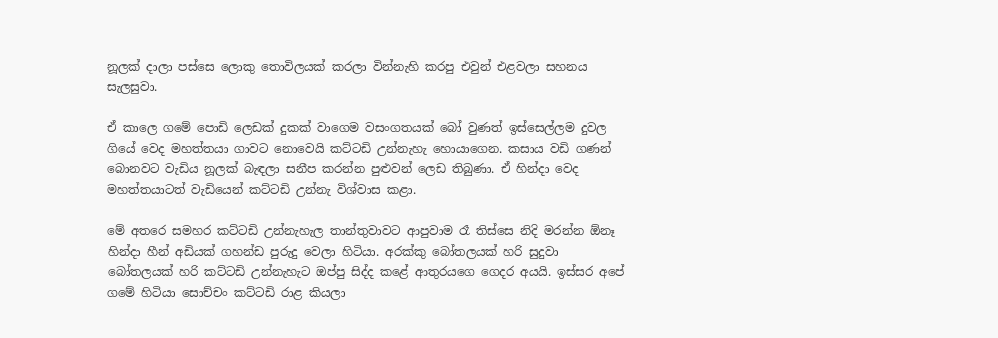නූලක් දාලා පස්සෙ ලොකු තොවිලයක් කරලා වින්නැහි කරපු එවුන් එළවලා සහනය සැලසුවා.

ඒ කාලෙ ගමේ පොඩි ලෙඩක් දුකක් වාගෙම වසංගතයක් බෝ වුණත් ඉස්සෙල්ලම දුවල ගියේ වෙද මහත්තයා ගාවට නොවෙයි කට්ටඩි උන්නැහැ හොයාගෙන. කසාය වඩි ගණන් බොනවට වැඩිය නූලක් බැඳලා සනීප කරන්න පුළුවන් ලෙඩ තිබුණා. ඒ හින්දා වෙද මහත්තයාටත් වැඩියෙන් කට්ටඩි උන්නැ විශ්වාස කළා.

මේ අතරෙ සමහර කට්ටඩි උන්නැහැල තාන්තුවාවට ආපුවාම රෑ තිස්සෙ නිදි මරන්න ඕනෑ හින්දා හීන් අඩියක් ගහන්ඩ පුරුදු වෙලා හිටියා. අරක්කු බෝතලයක් හරි සුදුවා බෝතලයක් හරි කට්ටඩි උන්නැහැට ඔප්පු සිද්ද කළේ ආතුරයගෙ ගෙදර අයයි. ඉස්සර අපේ ගමේ හිටියා සොච්චං කට්ටඩි රාළ කියලා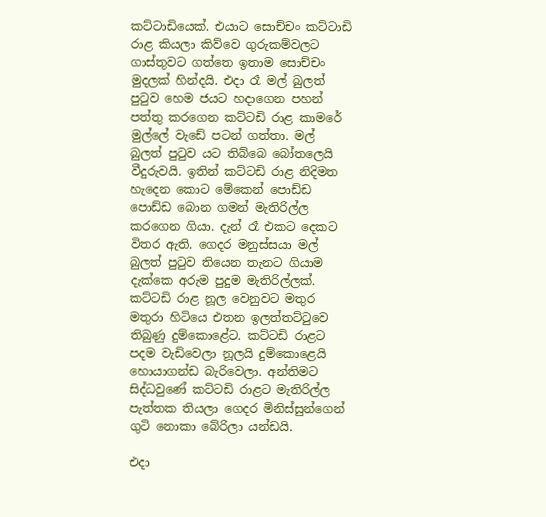කට්ටාඩියෙක්. එයාට සොච්චං කට්ටාඩි රාළ කියලා කිව්වෙ ගුරුකම්වලට ගාස්තුවට ගත්තෙ ඉතාම සොච්චං මුදලක් හින්දයි. එදා රෑ මල් බුලත් පුටුව හෙම ජයට හදාගෙන පහන් පත්තු කරගෙන කට්ටඩි රාළ කාමරේ මුල්ලේ වැඩේ පටන් ගත්තා. මල් බුලත් පුටුව යට තිබ්බෙ බෝතලෙයි වීදුරුවයි. ඉතින් කට්ටඩි රාළ නිදිමත හැදෙන කොට මේකෙන් පොඩ්ඩ පොඩ්ඩ බොන ගමන් මැතිරිල්ල කරගෙන ගියා. දැන් රෑ එකට දෙකට විතර ඇති. ගෙදර මනුස්සයා මල් බුලත් පුටුව තියෙන තැනට ගියාම දැක්කෙ අරුම පුදුම මැතිරිල්ලක්. කට්ටඩි රාළ නූල වෙනුවට මතුර මතුරා හිටියෙ එතන ඉලත්තට්ටුවෙ තිබුණු දුම්කොළේට. කට්ටඩි රාළට පදම වැඩිවෙලා නූලයි දුම්කොළෙයි හොයාගන්ඩ බැරිවෙලා. අන්තිමට සිද්ධවුණේ කට්ටඩි රාළට මැතිරිල්ල පැත්තක තියලා ගෙදර මිනිස්සුන්ගෙන් ගුටි නොකා බේරිලා යන්ඩයි.

එදා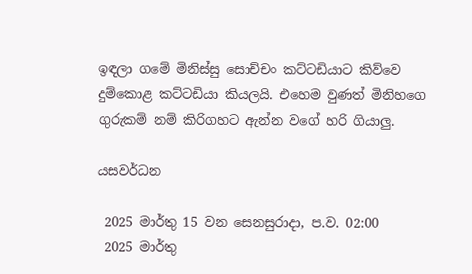ඉඳලා ගමේ මිනිස්සු සොච්චං කට්ටඩියාට කිව්වෙ දුම්කොළ කට්ටඩියා කියලයි. එහෙම වුණත් මිනිහගෙ ගුරුකම් නම් කිරිගහට ඇන්න වගේ හරි ගියාලු.

යසවර්ධන

 2025 මාර්තු 15 වන සෙනසුරාදා, ප.ව. 02:00
 2025 මාර්තු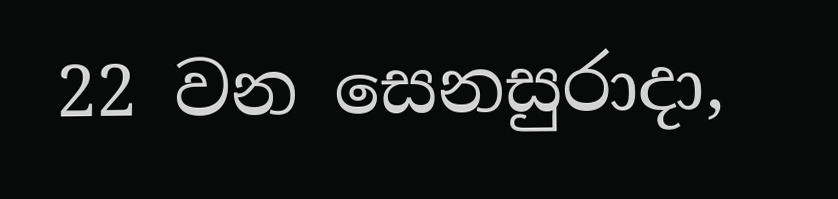22 වන සෙනසුරාදා,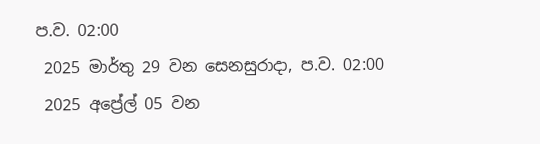ප.ව. 02:00
 2025 මාර්තු 29 වන සෙනසුරාදා, ප.ව. 02:00
 2025 අප්‍රේල් 05 වන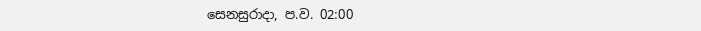සෙනසුරාදා, ප.ව. 02:00